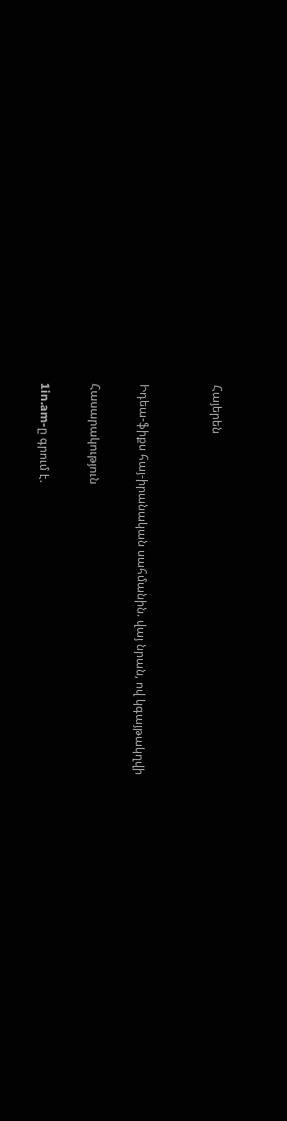Հայերեն


Իդեա-ֆիքս հայ-իրանական սահմանին. վայ նրան, ով կգայթակղվի

Հասարակություն

1in.am-ը գրում է.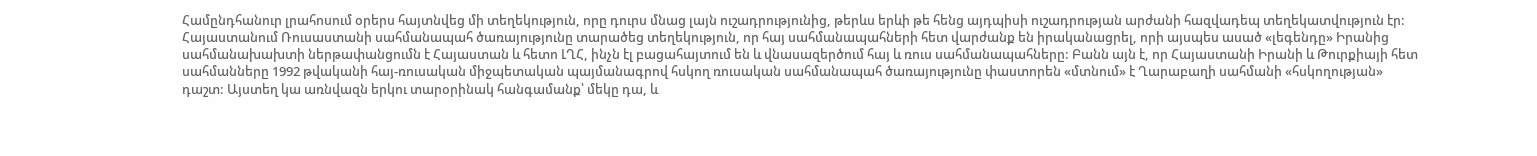Համընդհանուր լրահոսում օրերս հայտնվեց մի տեղեկություն, որը դուրս մնաց լայն ուշադրությունից, թերևս երևի թե հենց այդպիսի ուշադրության արժանի հազվադեպ տեղեկատվություն էր: Հայաստանում Ռուսաստանի սահմանապահ ծառայությունը տարածեց տեղեկություն, որ հայ սահմանապահների հետ վարժանք են իրականացրել, որի այսպես ասած «լեգենդը» Իրանից սահմանախախտի ներթափանցումն է Հայաստան և հետո ԼՂՀ, ինչն էլ բացահայտում են և վնասազերծում հայ և ռուս սահմանապահները: Բանն այն է, որ Հայաստանի Իրանի և Թուրքիայի հետ սահմանները 1992 թվականի հայ-ռուսական միջպետական պայմանագրով հսկող ռուսական սահմանապահ ծառայությունը փաստորեն «մտնում» է Ղարաբաղի սահմանի «հսկողության» դաշտ: Այստեղ կա առնվազն երկու տարօրինակ հանգամանք՝ մեկը դա, և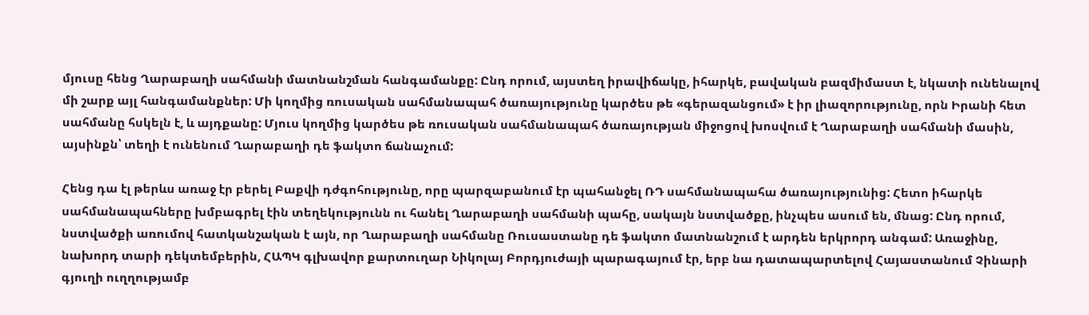մյուսը հենց Ղարաբաղի սահմանի մատնանշման հանգամանքը: Ընդ որում, այստեղ իրավիճակը, իհարկե, բավական բազմիմաստ է, նկատի ունենալով մի շարք այլ հանգամանքներ: Մի կողմից ռուսական սահմանապահ ծառայությունը կարծես թե «գերազանցում» է իր լիազորությունը, որն Իրանի հետ սահմանը հսկելն է, և այդքանը: Մյուս կողմից կարծես թե ռուսական սահմանապահ ծառայության միջոցով խոսվում է Ղարաբաղի սահմանի մասին, այսինքն՝ տեղի է ունենում Ղարաբաղի դե ֆակտո ճանաչում:

Հենց դա էլ թերևս առաջ էր բերել Բաքվի դժգոհությունը, որը պարզաբանում էր պահանջել ՌԴ սահմանապահա ծառայությունից: Հետո իհարկե սահմանապահները խմբագրել էին տեղեկությունն ու հանել Ղարաբաղի սահմանի պահը, սակայն նստվածքը, ինչպես ասում են, մնաց: Ընդ որում, նստվածքի առումով հատկանշական է այն, որ Ղարաբաղի սահմանը Ռուսաստանը դե ֆակտո մատնանշում է արդեն երկրորդ անգամ: Առաջինը, նախորդ տարի դեկտեմբերին, ՀԱՊԿ գլխավոր քարտուղար Նիկոլայ Բորդյուժայի պարագայում էր, երբ նա դատապարտելով Հայաստանում Չինարի գյուղի ուղղությամբ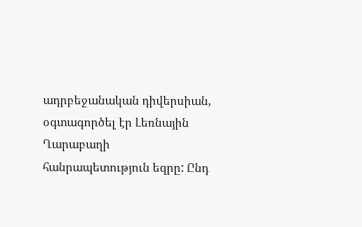ադրբեջանական դիվերսիան, օգտագործել էր Լեռնային Ղարաբաղի հանրապետություն եզրը: Ընդ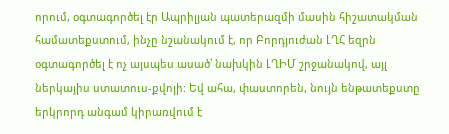որում, օգտագործել էր Ապրիլյան պատերազմի մասին հիշատակման համատեքստում, ինչը նշանակում է, որ Բորդյուժան ԼՂՀ եզրն օգտագործել է ոչ այսպես ասած՝ նախկին ԼՂԻՄ շրջանակով, այլ ներկայիս ստատուս-քվոյի: Եվ ահա, փաստորեն, նույն ենթատեքստը երկրորդ անգամ կիրառվում է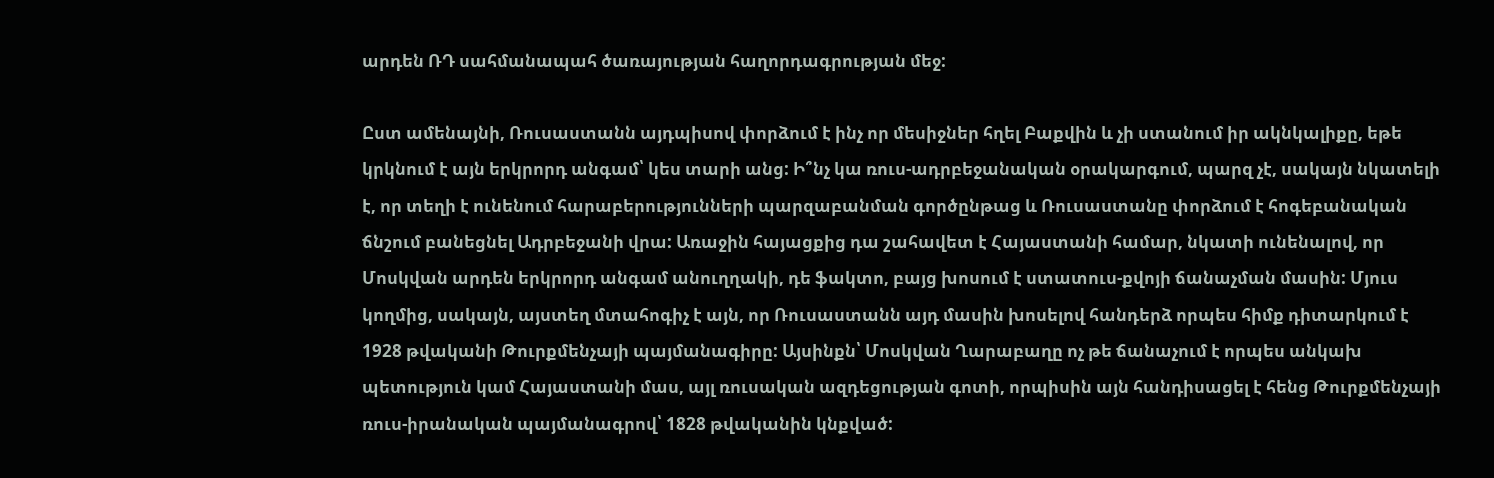արդեն ՌԴ սահմանապահ ծառայության հաղորդագրության մեջ:

Ըստ ամենայնի, Ռուսաստանն այդպիսով փորձում է ինչ որ մեսիջներ հղել Բաքվին և չի ստանում իր ակնկալիքը, եթե կրկնում է այն երկրորդ անգամ՝ կես տարի անց: Ի՞նչ կա ռուս-ադրբեջանական օրակարգում, պարզ չէ, սակայն նկատելի է, որ տեղի է ունենում հարաբերությունների պարզաբանման գործընթաց և Ռուսաստանը փորձում է հոգեբանական ճնշում բանեցնել Ադրբեջանի վրա: Առաջին հայացքից դա շահավետ է Հայաստանի համար, նկատի ունենալով, որ Մոսկվան արդեն երկրորդ անգամ անուղղակի, դե ֆակտո, բայց խոսում է ստատուս-քվոյի ճանաչման մասին: Մյուս կողմից, սակայն, այստեղ մտահոգիչ է այն, որ Ռուսաստանն այդ մասին խոսելով հանդերձ որպես հիմք դիտարկում է 1928 թվականի Թուրքմենչայի պայմանագիրը: Այսինքն՝ Մոսկվան Ղարաբաղը ոչ թե ճանաչում է որպես անկախ պետություն կամ Հայաստանի մաս, այլ ռուսական ազդեցության գոտի, որպիսին այն հանդիսացել է հենց Թուրքմենչայի ռուս-իրանական պայմանագրով՝ 1828 թվականին կնքված: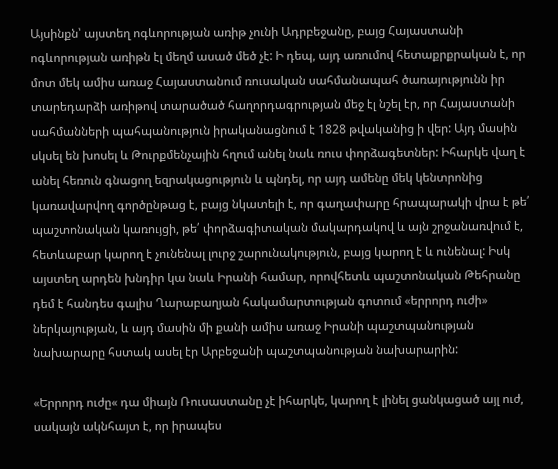Այսինքն՝ այստեղ ոգևորության առիթ չունի Ադրբեջանը, բայց Հայաստանի ոգևորության առիթն էլ մեղմ ասած մեծ չէ: Ի դեպ, այդ առումով հետաքրքրական է, որ մոտ մեկ ամիս առաջ Հայաստանում ռուսական սահմանապահ ծառայությունն իր տարեդարձի առիթով տարածած հաղորդագրության մեջ էլ նշել էր, որ Հայաստանի սահմանների պահպանություն իրականացնում է 1828 թվականից ի վեր: Այդ մասին սկսել են խոսել և Թուրքմենչային հղում անել նաև ռուս փորձագետներ: Իհարկե վաղ է անել հեռուն գնացող եզրակացություն և պնդել, որ այդ ամենը մեկ կենտրոնից կառավարվող գործընթաց է, բայց նկատելի է, որ գաղափարը հրապարակի վրա է թե՛ պաշտոնական կառույցի, թե՛ փորձագիտական մակարդակով և այն շրջանառվում է, հետևաբար կարող է չունենալ լուրջ շարունակություն, բայց կարող է և ունենալ: Իսկ այստեղ արդեն խնդիր կա նաև Իրանի համար, որովհետև պաշտոնական Թեհրանը դեմ է հանդես գալիս Ղարաբաղյան հակամարտության գոտում «երրորդ ուժի» ներկայության, և այդ մասին մի քանի ամիս առաջ Իրանի պաշտպանության նախարարը հստակ ասել էր Արբեջանի պաշտպանության նախարարին:

«Երրորդ ուժը« դա միայն Ռուսաստանը չէ իհարկե, կարող է լինել ցանկացած այլ ուժ, սակայն ակնհայտ է, որ իրապես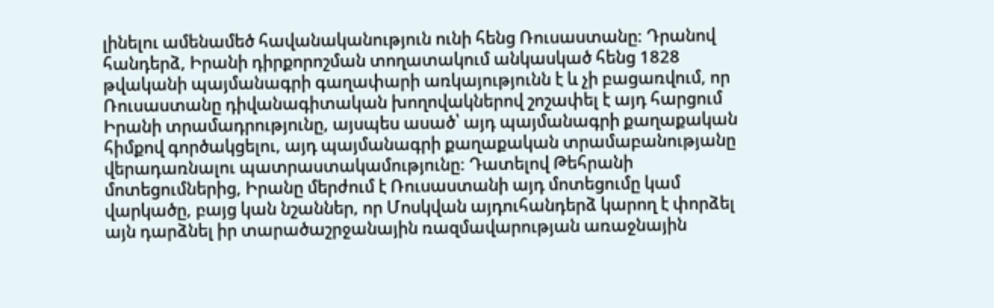լինելու ամենամեծ հավանականություն ունի հենց Ռուսաստանը: Դրանով հանդերձ, Իրանի դիրքորոշման տողատակում անկասկած հենց 1828 թվականի պայմանագրի գաղափարի առկայությունն է և չի բացառվում, որ Ռուսաստանը դիվանագիտական խողովակներով շոշափել է այդ հարցում Իրանի տրամադրությունը, այսպես ասած՝ այդ պայմանագրի քաղաքական հիմքով գործակցելու, այդ պայմանագրի քաղաքական տրամաբանությանը վերադառնալու պատրաստակամությունը: Դատելով Թեհրանի մոտեցումներից, Իրանը մերժում է Ռուսաստանի այդ մոտեցումը կամ վարկածը, բայց կան նշաններ, որ Մոսկվան այդուհանդերձ կարող է փորձել այն դարձնել իր տարածաշրջանային ռազմավարության առաջնային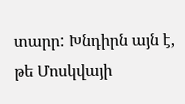տարր: Խնդիրն այն է, թե Մոսկվայի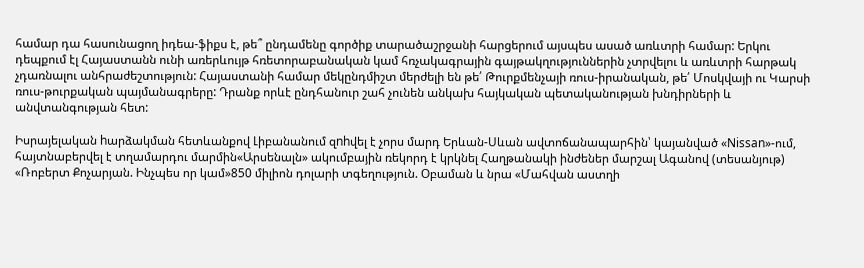համար դա հասունացող իդեա-ֆիքս է, թե՞ ընդամենը գործիք տարածաշրջանի հարցերում այսպես ասած առևտրի համար: Երկու դեպքում էլ Հայաստանն ունի առերևույթ հռետորաբանական կամ հռչակագրային գայթակղություններին չտրվելու և առևտրի հարթակ չդառնալու անհրաժեշտություն: Հայաստանի համար մեկընդմիշտ մերժելի են թե՛ Թուրքմենչայի ռուս-իրանական, թե՛ Մոսկվայի ու Կարսի ռուս-թուրքական պայմանագրերը: Դրանք որևէ ընդհանուր շահ չունեն անկախ հայկական պետականության խնդիրների և անվտանգության հետ:

Իսրայելական hարձակման հետևանքով Լիբանանում զnhվել է չորս մարդ Երևան-Սևան ավտոճանապարհին՝ կայանված «Nissan»-ում, հայտնաբերվել է տղամարդու մարմին«Արսենալն» ակումբային ռեկորդ է կրկնել Հաղթանակի ինժեներ մարշալ Ագանով (տեսանյութ) «Ռոբերտ Քոչարյան. Ինչպես որ կամ»850 միլիոն դոլարի տգեղություն. Օբաման և նրա «Մահվան աստղի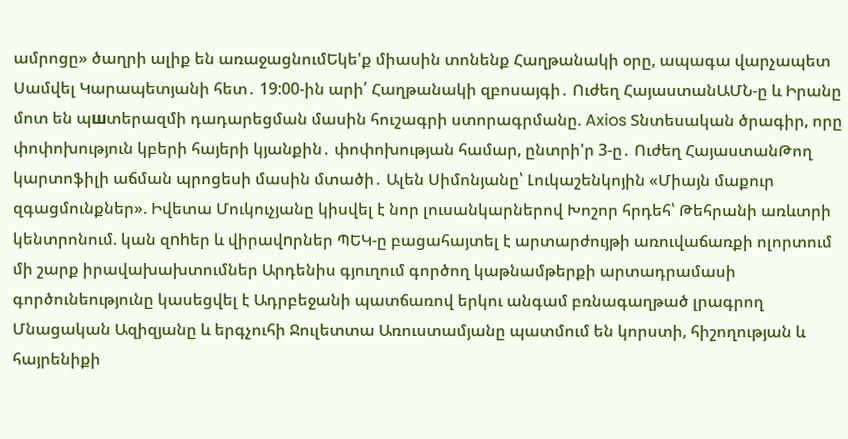ամրոցը» ծաղրի ալիք են առաջացնումԵկե'ք միասին տոնենք Հաղթանակի օրը, ապագա վարչապետ Սամվել Կարապետյանի հետ․ 19:00-ին արի՛ Հաղթանակի զբոսայգի․ Ուժեղ ՀայաստանԱՄՆ-ը և Իրանը մոտ են պшտերազմի դադարեցման մասին հուշագրի ստորագրմանը. Axios Տնտեսական ծրագիր, որը փոփոխություն կբերի հայերի կյանքին․ փոփոխության համար, ընտրի'ր 3-ը․ Ուժեղ ՀայաստանԹող կարտոֆիլի աճման պրոցեսի մասին մտածի․ Ալեն Սիմոնյանը՝ Լուկաշենկոյին «Միայն մաքուր զգացմունքներ». Իվետա Մուկուչյանը կիսվել է նոր լուսանկարներով Խոշոր հրդեհ՝ Թեհրանի առևտրի կենտրոնում. կան զnhեր և վիրավnրներ ՊԵԿ-ը բացահայտել է արտարժույթի առուվաճառքի ոլորտում մի շարք իրավախախտումներ Արդենիս գյուղում գործող կաթնամթերքի արտադրամասի գործունեությունը կասեցվել է Ադրբեջանի պատճառով երկու անգամ բռնագաղթած լրագրող Մնացական Ազիզյանը և երգչուհի Ջուլետտա Առուստամյանը պատմում են կորստի, հիշողության և հայրենիքի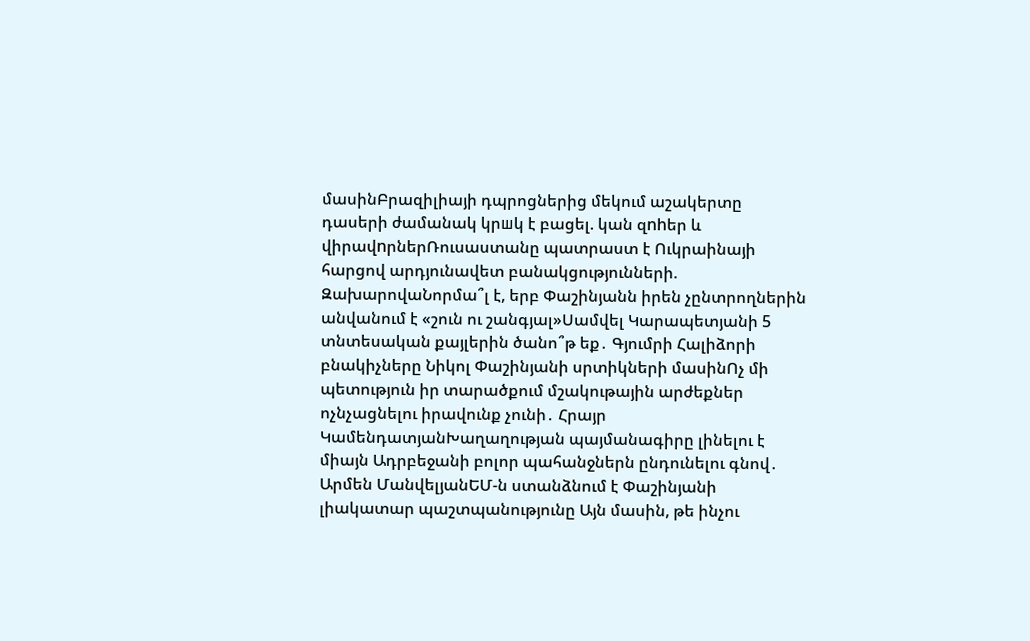մասինԲրազիլիայի դպրոցներից մեկում աշակերտը դասերի ժամանակ կրшկ է բացել. կան զnhեր և վիրավnրներՌուսաստանը պատրաստ է Ուկրաինայի հարցով արդյունավետ բանակցությունների. ԶախարովաՆորմա՞լ է, երբ Փաշինյանն իրեն չընտրողներին անվանում է «շուն ու շանգյալ»Սամվել Կարապետյանի 5 տնտեսական քայլերին ծանո՞թ եք․ Գյումրի Հալիձորի բնակիչները Նիկոլ Փաշինյանի սրտիկների մասինՈչ մի պետություն իր տարածքում մշակութային արժեքներ ոչնչացնելու իրավունք չունի․ Հրայր ԿամենդատյանԽաղաղության պայմանագիրը լինելու է միայն Ադրբեջանի բոլոր պահանջներն ընդունելու գնով․ Արմեն ՄանվելյանԵՄ-ն ստանձնում է Փաշինյանի լիակատար պաշտպանությունը Այն մասին, թե ինչու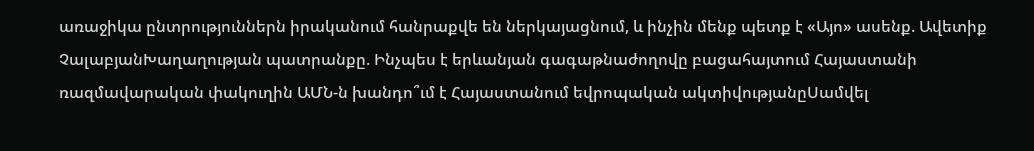առաջիկա ընտրություններն իրականում հանրաքվե են ներկայացնում, և ինչին մենք պետք է «Այո» ասենք. Ավետիք ՉալաբյանԽաղաղության պատրանքը. Ինչպես է երևանյան գագաթնաժողովը բացահայտում Հայաստանի ռազմավարական փակուղին ԱՄՆ-ն խանդո՞ւմ է Հայաստանում եվրոպական ակտիվությանըՍամվել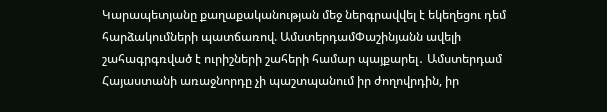Կարապետյանը քաղաքականության մեջ ներգրավվել է եկեղեցու դեմ հարձակումների պատճառով. ԱմստերդամՓաշինյանն ավելի շահագրգռված է ուրիշների շահերի համար պայքարել․ Ամստերդամ Հայաստանի առաջնորդը չի պաշտպանում իր ժողովրդին, իր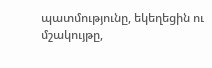պատմությունը, եկեղեցին ու մշակույթը,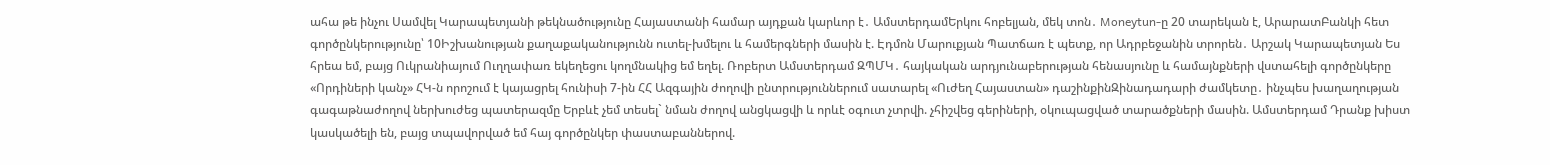ահա թե ինչու Սամվել Կարապետյանի թեկնածությունը Հայաստանի համար այդքան կարևոր է․ ԱմստերդամԵրկու հոբելյան, մեկ տոն․ Moneytun-ը 20 տարեկան է, ԱրարատԲանկի հետ գործընկերությունը՝ 10Իշխանության քաղաքականությունն ուտել-խմելու և համերգների մասին է. Էդմոն Մարուքյան Պատճառ է պետք, որ Ադրբեջանին տրորեն․ Արշակ Կարապետյան Ես հրեա եմ, բայց Ուկրանիայում Ուղղափառ եկեղեցու կողմնակից եմ եղել. Ռոբերտ Ամստերդամ ԶՊՄԿ․ հայկական արդյունաբերության հենասյունը և համայնքների վստահելի գործընկերը «Որդիների կանչ» ՀԿ-ն որոշում է կայացրել հունիսի 7-ին ՀՀ Ազգային ժողովի ընտրություններում սատարել «Ուժեղ Հայաստան» դաշինքինԶինադադարի ժամկետը․ ինչպես խաղաղության գագաթնաժողով ներխուժեց պատերազմը Երբևէ չեմ տեսել` նման ժողով անցկացվի և որևէ օգուտ չտրվի. չհիշվեց գերիների, օկուպացված տարածքների մասին. Ամստերդամ Դրանք խիստ կասկածելի են, բայց տպավորված եմ հայ գործընկեր փաստաբաններով.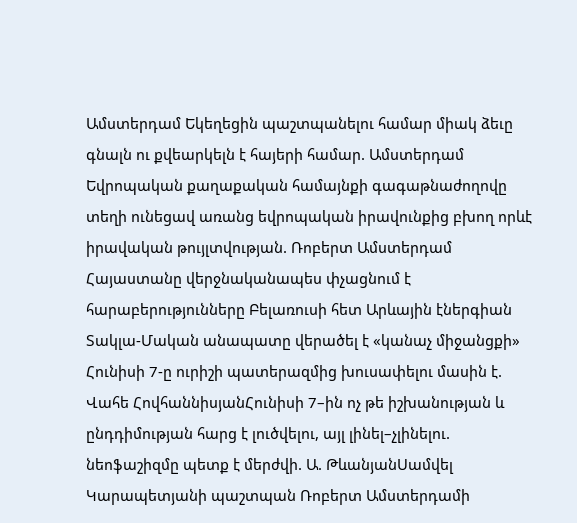Ամստերդամ Եկեղեցին պաշտպանելու համար միակ ձեւը գնալն ու քվեարկելն է հայերի համար. Ամստերդամ Եվրոպական քաղաքական համայնքի գագաթնաժողովը տեղի ունեցավ առանց եվրոպական իրավունքից բխող որևէ իրավական թույլտվության. Ռոբերտ Ամստերդամ Հայաստանը վերջնականապես փչացնում է հարաբերությունները Բելառուսի հետ Արևային էներգիան Տակլա-Մական անապատը վերածել է «կանաչ միջանցքի» Հունիսի 7-ը ուրիշի պատերազմից խուսափելու մասին է. Վահե ՀովհաննիսյանՀունիսի 7–ին ոչ թե իշխանության և ընդդիմության հարց է լուծվելու, այլ լինել–չլինելու. նեոֆաշիզմը պետք է մերժվի. Ա. ԹևանյանՍամվել Կարապետյանի պաշտպան Ռոբերտ Ամստերդամի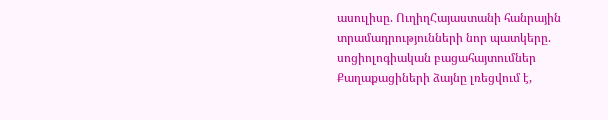ասուլիսը. ՈւղիղՀայաստանի հանրային տրամադրությունների նոր պատկերը. սոցիոլոգիական բացահայտումներ Քաղաքացիների ձայնը լռեցվում է,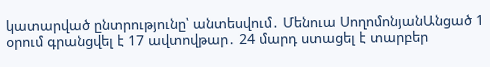կատարված ընտրությունը՝ անտեսվում․ Մենուա ՍողոմոնյանԱնցած 1 օրում գրանցվել է 17 ավտովթար․ 24 մարդ ստացել է տարբեր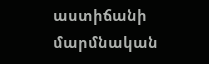աստիճանի մարմնական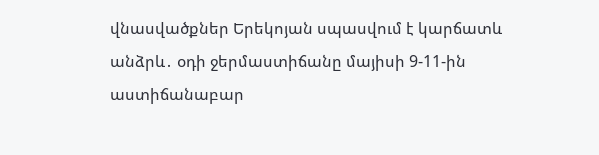վնասվածքներ Երեկոյան սպասվում է կարճատև անձրև․ օդի ջերմաստիճանը մայիսի 9-11-ին աստիճանաբար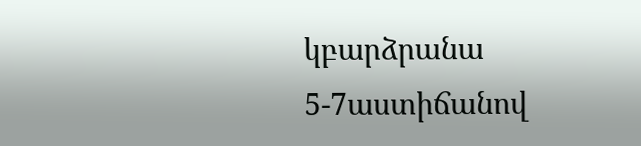կբարձրանա 5-7աստիճանով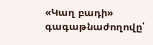«Կաղ բադի» գագաթնաժողովը՝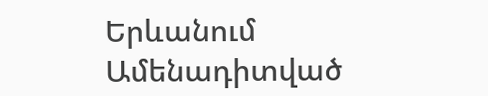Երևանում
Ամենադիտված